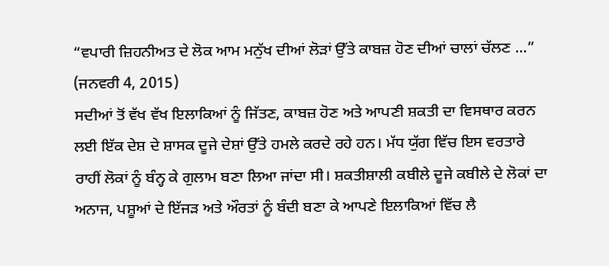“ਵਪਾਰੀ ਜ਼ਿਹਨੀਅਤ ਦੇ ਲੋਕ ਆਮ ਮਨੁੱਖ ਦੀਆਂ ਲੋੜਾਂ ਉੱਤੇ ਕਾਬਜ਼ ਹੋਣ ਦੀਆਂ ਚਾਲਾਂ ਚੱਲਣ ...”
(ਜਨਵਰੀ 4, 2015)
ਸਦੀਆਂ ਤੋਂ ਵੱਖ ਵੱਖ ਇਲਾਕਿਆਂ ਨੂੰ ਜਿੱਤਣ, ਕਾਬਜ਼ ਹੋਣ ਅਤੇ ਆਪਣੀ ਸ਼ਕਤੀ ਦਾ ਵਿਸਥਾਰ ਕਰਨ ਲਈ ਇੱਕ ਦੇਸ਼ ਦੇ ਸ਼ਾਸਕ ਦੂਜੇ ਦੇਸ਼ਾਂ ਉੱਤੇ ਹਮਲੇ ਕਰਦੇ ਰਹੇ ਹਨ। ਮੱਧ ਯੁੱਗ ਵਿੱਚ ਇਸ ਵਰਤਾਰੇ ਰਾਹੀਂ ਲੋਕਾਂ ਨੂੰ ਬੰਨ੍ਹ ਕੇ ਗੁਲਾਮ ਬਣਾ ਲਿਆ ਜਾਂਦਾ ਸੀ। ਸ਼ਕਤੀਸ਼ਾਲੀ ਕਬੀਲੇ ਦੂਜੇ ਕਬੀਲੇ ਦੇ ਲੋਕਾਂ ਦਾ ਅਨਾਜ, ਪਸ਼ੂਆਂ ਦੇ ਇੱਜੜ ਅਤੇ ਔਰਤਾਂ ਨੂੰ ਬੰਦੀ ਬਣਾ ਕੇ ਆਪਣੇ ਇਲਾਕਿਆਂ ਵਿੱਚ ਲੈ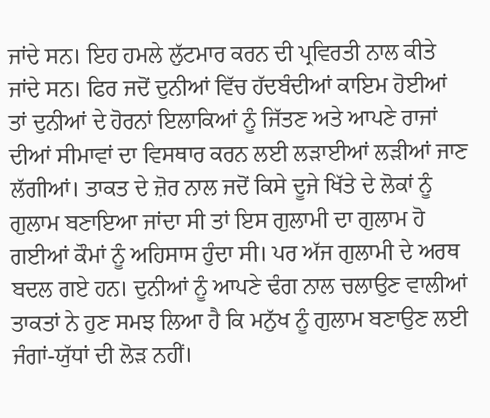ਜਾਂਦੇ ਸਨ। ਇਹ ਹਮਲੇ ਲੁੱਟਮਾਰ ਕਰਨ ਦੀ ਪ੍ਰਵਿਰਤੀ ਨਾਲ ਕੀਤੇ ਜਾਂਦੇ ਸਨ। ਫਿਰ ਜਦੋਂ ਦੁਨੀਆਂ ਵਿੱਚ ਹੱਦਬੰਦੀਆਂ ਕਾਇਮ ਹੋਈਆਂ ਤਾਂ ਦੁਨੀਆਂ ਦੇ ਹੋਰਨਾਂ ਇਲਾਕਿਆਂ ਨੂੰ ਜਿੱਤਣ ਅਤੇ ਆਪਣੇ ਰਾਜਾਂ ਦੀਆਂ ਸੀਮਾਵਾਂ ਦਾ ਵਿਸਥਾਰ ਕਰਨ ਲਈ ਲੜਾਈਆਂ ਲੜੀਆਂ ਜਾਣ ਲੱਗੀਆਂ। ਤਾਕਤ ਦੇ ਜ਼ੋਰ ਨਾਲ ਜਦੋਂ ਕਿਸੇ ਦੂਜੇ ਖਿੱਤੇ ਦੇ ਲੋਕਾਂ ਨੂੰ ਗੁਲਾਮ ਬਣਾਇਆ ਜਾਂਦਾ ਸੀ ਤਾਂ ਇਸ ਗੁਲਾਮੀ ਦਾ ਗੁਲਾਮ ਹੋ ਗਈਆਂ ਕੌਮਾਂ ਨੂੰ ਅਹਿਸਾਸ ਹੁੰਦਾ ਸੀ। ਪਰ ਅੱਜ ਗੁਲਾਮੀ ਦੇ ਅਰਥ ਬਦਲ ਗਏ ਹਨ। ਦੁਨੀਆਂ ਨੂੰ ਆਪਣੇ ਢੰਗ ਨਾਲ ਚਲਾਉਣ ਵਾਲੀਆਂ ਤਾਕਤਾਂ ਨੇ ਹੁਣ ਸਮਝ ਲਿਆ ਹੈ ਕਿ ਮਨੁੱਖ ਨੂੰ ਗੁਲਾਮ ਬਣਾਉਣ ਲਈ ਜੰਗਾਂ-ਯੁੱਧਾਂ ਦੀ ਲੋੜ ਨਹੀਂ।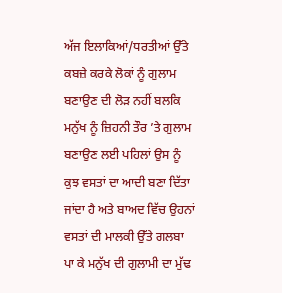ਅੱਜ ਇਲਾਕਿਆਂ/ਧਰਤੀਆਂ ਉੱਤੇ ਕਬਜ਼ੇ ਕਰਕੇ ਲੋਕਾਂ ਨੂੰ ਗੁਲਾਮ ਬਣਾਉਣ ਦੀ ਲੋੜ ਨਹੀਂ ਬਲਕਿ ਮਨੁੱਖ ਨੂੰ ਜ਼ਿਹਨੀ ਤੌਰ ’ਤੇ ਗੁਲਾਮ ਬਣਾਉਣ ਲਈ ਪਹਿਲਾਂ ਉਸ ਨੂੰ ਕੁਝ ਵਸਤਾਂ ਦਾ ਆਦੀ ਬਣਾ ਦਿੱਤਾ ਜਾਂਦਾ ਹੈ ਅਤੇ ਬਾਅਦ ਵਿੱਚ ਉਹਨਾਂ ਵਸਤਾਂ ਦੀ ਮਾਲਕੀ ਉੱਤੇ ਗਲਬਾ ਪਾ ਕੇ ਮਨੁੱਖ ਦੀ ਗੁਲਾਮੀ ਦਾ ਮੁੱਢ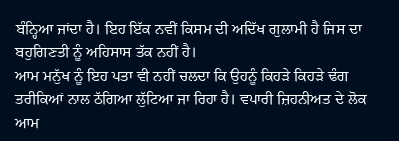ਬੰਨ੍ਹਿਆ ਜਾਂਦਾ ਹੈ। ਇਹ ਇੱਕ ਨਵੀਂ ਕਿਸਮ ਦੀ ਅਦਿੱਖ ਗੁਲਾਮੀ ਹੈ ਜਿਸ ਦਾ ਬਹੁਗਿਣਤੀ ਨੂੰ ਅਹਿਸਾਸ ਤੱਕ ਨਹੀਂ ਹੈ।
ਆਮ ਮਨੁੱਖ ਨੂੰ ਇਹ ਪਤਾ ਵੀ ਨਹੀਂ ਚਲਦਾ ਕਿ ਉਹਨੂੰ ਕਿਹੜੇ ਕਿਹੜੇ ਢੰਗ ਤਰੀਕਿਆਂ ਨਾਲ ਠੱਗਿਆ ਲੁੱਟਿਆ ਜਾ ਰਿਹਾ ਹੈ। ਵਪਾਰੀ ਜ਼ਿਹਨੀਅਤ ਦੇ ਲੋਕ ਆਮ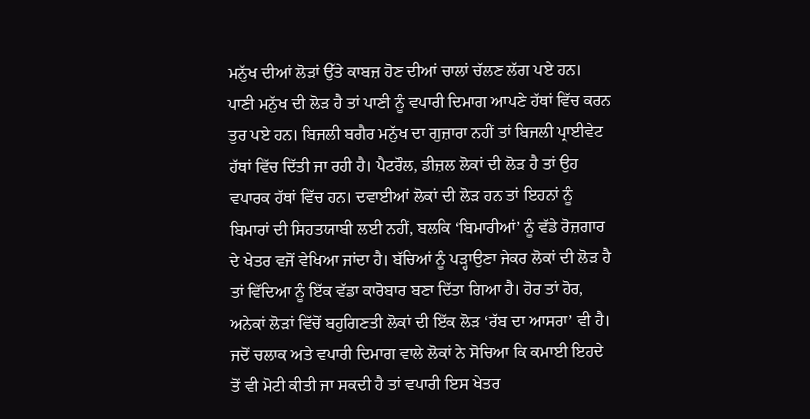ਮਨੁੱਖ ਦੀਆਂ ਲੋੜਾਂ ਉੱਤੇ ਕਾਬਜ਼ ਹੋਣ ਦੀਆਂ ਚਾਲਾਂ ਚੱਲਣ ਲੱਗ ਪਏ ਹਨ। ਪਾਣੀ ਮਨੁੱਖ ਦੀ ਲੋੜ ਹੈ ਤਾਂ ਪਾਣੀ ਨੂੰ ਵਪਾਰੀ ਦਿਮਾਗ ਆਪਣੇ ਹੱਥਾਂ ਵਿੱਚ ਕਰਨ ਤੁਰ ਪਏ ਹਨ। ਬਿਜਲੀ ਬਗੈਰ ਮਨੁੱਖ ਦਾ ਗੁਜ਼ਾਰਾ ਨਹੀਂ ਤਾਂ ਬਿਜਲੀ ਪ੍ਰਾਈਵੇਟ ਹੱਥਾਂ ਵਿੱਚ ਦਿੱਤੀ ਜਾ ਰਹੀ ਹੈ। ਪੈਟਰੌਲ, ਡੀਜ਼ਲ ਲੋਕਾਂ ਦੀ ਲੋੜ ਹੈ ਤਾਂ ਉਹ ਵਪਾਰਕ ਹੱਥਾਂ ਵਿੱਚ ਹਨ। ਦਵਾਈਆਂ ਲੋਕਾਂ ਦੀ ਲੋੜ ਹਨ ਤਾਂ ਇਹਨਾਂ ਨੂੰ ਬਿਮਾਰਾਂ ਦੀ ਸਿਹਤਯਾਬੀ ਲਈ ਨਹੀਂ, ਬਲਕਿ ‘ਬਿਮਾਰੀਆਂ’ ਨੂੰ ਵੱਡੇ ਰੋਜ਼ਗਾਰ ਦੇ ਖੇਤਰ ਵਜੋਂ ਵੇਖਿਆ ਜਾਂਦਾ ਹੈ। ਬੱਚਿਆਂ ਨੂੰ ਪੜ੍ਹਾਉਣਾ ਜੇਕਰ ਲੋਕਾਂ ਦੀ ਲੋੜ ਹੈ ਤਾਂ ਵਿੱਦਿਆ ਨੂੰ ਇੱਕ ਵੱਡਾ ਕਾਰੋਬਾਰ ਬਣਾ ਦਿੱਤਾ ਗਿਆ ਹੈ। ਹੋਰ ਤਾਂ ਹੋਰ, ਅਨੇਕਾਂ ਲੋੜਾਂ ਵਿੱਚੋਂ ਬਹੁਗਿਣਤੀ ਲੋਕਾਂ ਦੀ ਇੱਕ ਲੋੜ ‘ਰੱਬ ਦਾ ਆਸਰਾ’ ਵੀ ਹੈ। ਜਦੋਂ ਚਲਾਕ ਅਤੇ ਵਪਾਰੀ ਦਿਮਾਗ ਵਾਲੇ ਲੋਕਾਂ ਨੇ ਸੋਚਿਆ ਕਿ ਕਮਾਈ ਇਹਦੇ ਤੋਂ ਵੀ ਮੋਟੀ ਕੀਤੀ ਜਾ ਸਕਦੀ ਹੈ ਤਾਂ ਵਪਾਰੀ ਇਸ ਖੇਤਰ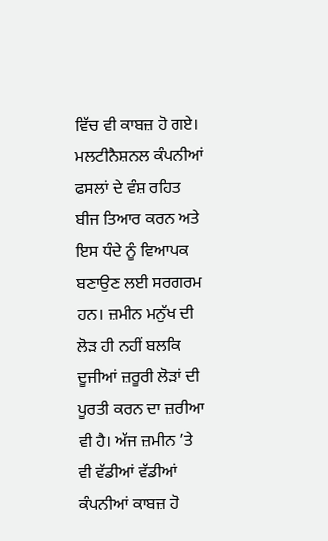ਵਿੱਚ ਵੀ ਕਾਬਜ਼ ਹੋ ਗਏ।
ਮਲਟੀਨੈਸ਼ਨਲ ਕੰਪਨੀਆਂ ਫਸਲਾਂ ਦੇ ਵੰਸ਼ ਰਹਿਤ ਬੀਜ ਤਿਆਰ ਕਰਨ ਅਤੇ ਇਸ ਧੰਦੇ ਨੂੰ ਵਿਆਪਕ ਬਣਾਉਣ ਲਈ ਸਰਗਰਮ ਹਨ। ਜ਼ਮੀਨ ਮਨੁੱਖ ਦੀ ਲੋੜ ਹੀ ਨਹੀਂ ਬਲਕਿ ਦੂਜੀਆਂ ਜ਼ਰੂਰੀ ਲੋੜਾਂ ਦੀ ਪੂਰਤੀ ਕਰਨ ਦਾ ਜ਼ਰੀਆ ਵੀ ਹੈ। ਅੱਜ ਜ਼ਮੀਨ ’ਤੇ ਵੀ ਵੱਡੀਆਂ ਵੱਡੀਆਂ ਕੰਪਨੀਆਂ ਕਾਬਜ਼ ਹੋ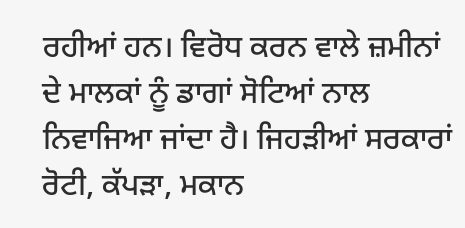ਰਹੀਆਂ ਹਨ। ਵਿਰੋਧ ਕਰਨ ਵਾਲੇ ਜ਼ਮੀਨਾਂ ਦੇ ਮਾਲਕਾਂ ਨੂੰ ਡਾਗਾਂ ਸੋਟਿਆਂ ਨਾਲ ਨਿਵਾਜਿਆ ਜਾਂਦਾ ਹੈ। ਜਿਹੜੀਆਂ ਸਰਕਾਰਾਂ ਰੋਟੀ, ਕੱਪੜਾ, ਮਕਾਨ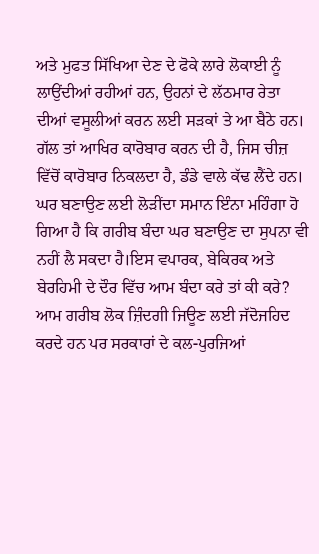ਅਤੇ ਮੁਫਤ ਸਿੱਖਿਆ ਦੇਣ ਦੇ ਫੋਕੇ ਲਾਰੇ ਲੋਕਾਈ ਨੂੰ ਲਾਉਂਦੀਆਂ ਰਹੀਆਂ ਹਨ, ਉਹਨਾਂ ਦੇ ਲੱਠਮਾਰ ਰੇਤਾ ਦੀਆਂ ਵਸੂਲੀਆਂ ਕਰਨ ਲਈ ਸੜਕਾਂ ਤੇ ਆ ਬੈਠੇ ਹਨ। ਗੱਲ ਤਾਂ ਆਖਿਰ ਕਾਰੋਬਾਰ ਕਰਨ ਦੀ ਹੈ, ਜਿਸ ਚੀਜ਼ ਵਿੱਚੋਂ ਕਾਰੋਬਾਰ ਨਿਕਲਦਾ ਹੈ, ਡੰਡੇ ਵਾਲੇ ਕੱਢ ਲੈਂਦੇ ਹਨ।
ਘਰ ਬਣਾਉਣ ਲਈ ਲੋੜੀਂਦਾ ਸਮਾਨ ਇੰਨਾ ਮਹਿੰਗਾ ਹੋ ਗਿਆ ਹੈ ਕਿ ਗਰੀਬ ਬੰਦਾ ਘਰ ਬਣਾਉਣ ਦਾ ਸੁਪਨਾ ਵੀ ਨਹੀਂ ਲੈ ਸਕਦਾ ਹੈ।ਇਸ ਵਪਾਰਕ, ਬੇਕਿਰਕ ਅਤੇ ਬੇਰਹਿਮੀ ਦੇ ਦੌਰ ਵਿੱਚ ਆਮ ਬੰਦਾ ਕਰੇ ਤਾਂ ਕੀ ਕਰੇ? ਆਮ ਗਰੀਬ ਲੋਕ ਜ਼ਿੰਦਗੀ ਜਿਊਣ ਲਈ ਜੱਦੋਜਹਿਦ ਕਰਦੇ ਹਨ ਪਰ ਸਰਕਾਰਾਂ ਦੇ ਕਲ-ਪੁਰਜਿਆਂ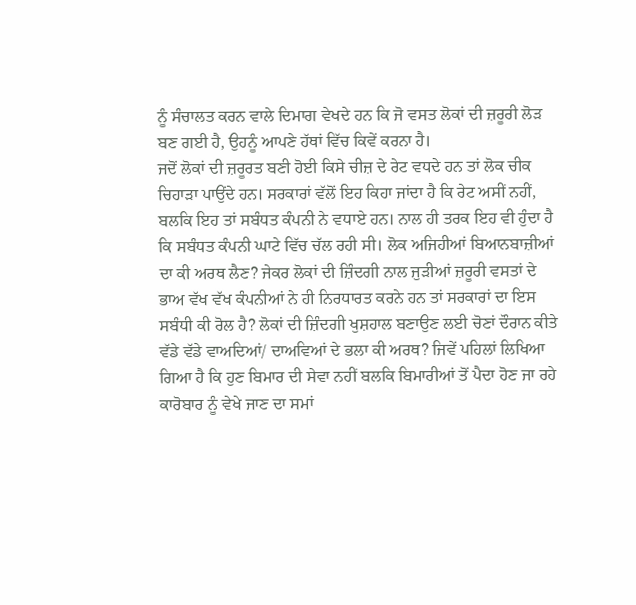ਨੂੰ ਸੰਚਾਲਤ ਕਰਨ ਵਾਲੇ ਦਿਮਾਗ ਵੇਖਦੇ ਹਨ ਕਿ ਜੋ ਵਸਤ ਲੋਕਾਂ ਦੀ ਜ਼ਰੂਰੀ ਲੋੜ ਬਣ ਗਈ ਹੈ, ਉਹਨੂੰ ਆਪਣੇ ਹੱਥਾਂ ਵਿੱਚ ਕਿਵੇਂ ਕਰਨਾ ਹੈ।
ਜਦੋਂ ਲੋਕਾਂ ਦੀ ਜ਼ਰੂਰਤ ਬਣੀ ਹੋਈ ਕਿਸੇ ਚੀਜ਼ ਦੇ ਰੇਟ ਵਧਦੇ ਹਨ ਤਾਂ ਲੋਕ ਚੀਕ ਚਿਹਾੜਾ ਪਾਉਂਦੇ ਹਨ। ਸਰਕਾਰਾਂ ਵੱਲੋਂ ਇਹ ਕਿਹਾ ਜਾਂਦਾ ਹੈ ਕਿ ਰੇਟ ਅਸੀਂ ਨਹੀਂ, ਬਲਕਿ ਇਹ ਤਾਂ ਸਬੰਧਤ ਕੰਪਨੀ ਨੇ ਵਧਾਏ ਹਨ। ਨਾਲ ਹੀ ਤਰਕ ਇਹ ਵੀ ਹੁੰਦਾ ਹੈ ਕਿ ਸਬੰਧਤ ਕੰਪਨੀ ਘਾਟੇ ਵਿੱਚ ਚੱਲ ਰਹੀ ਸੀ। ਲੋਕ ਅਜਿਹੀਆਂ ਬਿਆਨਬਾਜ਼ੀਆਂ ਦਾ ਕੀ ਅਰਥ ਲੈਣ? ਜੇਕਰ ਲੋਕਾਂ ਦੀ ਜ਼ਿੰਦਗੀ ਨਾਲ ਜੁੜੀਆਂ ਜ਼ਰੂਰੀ ਵਸਤਾਂ ਦੇ ਭਾਅ ਵੱਖ ਵੱਖ ਕੰਪਨੀਆਂ ਨੇ ਹੀ ਨਿਰਧਾਰਤ ਕਰਨੇ ਹਨ ਤਾਂ ਸਰਕਾਰਾਂ ਦਾ ਇਸ ਸਬੰਧੀ ਕੀ ਰੋਲ ਹੈ? ਲੋਕਾਂ ਦੀ ਜ਼ਿੰਦਗੀ ਖੁਸ਼ਹਾਲ ਬਣਾਉਣ ਲਈ ਚੋਣਾਂ ਦੌਰਾਨ ਕੀਤੇ ਵੱਡੇ ਵੱਡੇ ਵਾਅਦਿਆਂ/ ਦਾਅਵਿਆਂ ਦੇ ਭਲਾ ਕੀ ਅਰਥ? ਜਿਵੇਂ ਪਹਿਲਾਂ ਲਿਖਿਆ ਗਿਆ ਹੈ ਕਿ ਹੁਣ ਬਿਮਾਰ ਦੀ ਸੇਵਾ ਨਹੀਂ ਬਲਕਿ ਬਿਮਾਰੀਆਂ ਤੋਂ ਪੈਦਾ ਹੋਣ ਜਾ ਰਹੇ ਕਾਰੋਬਾਰ ਨੂੰ ਵੇਖੇ ਜਾਣ ਦਾ ਸਮਾਂ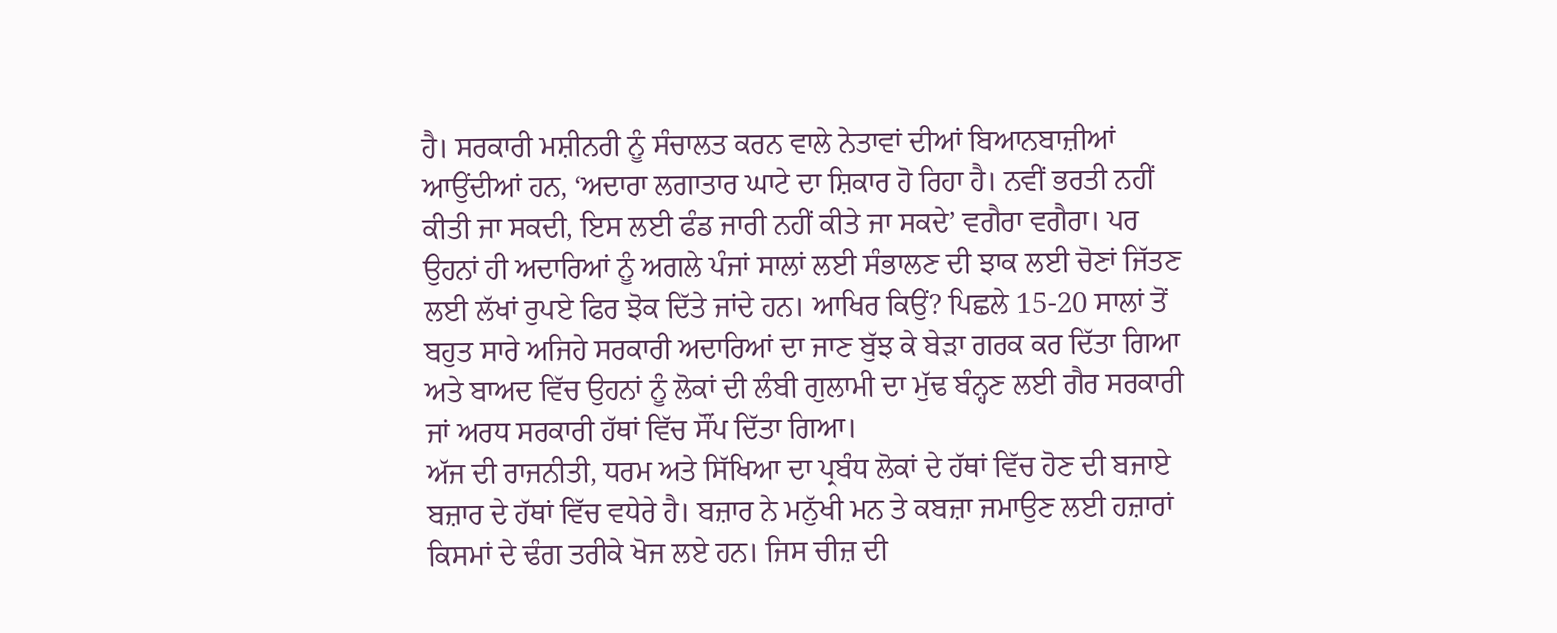ਹੈ। ਸਰਕਾਰੀ ਮਸ਼ੀਨਰੀ ਨੂੰ ਸੰਚਾਲਤ ਕਰਨ ਵਾਲੇ ਨੇਤਾਵਾਂ ਦੀਆਂ ਬਿਆਨਬਾਜ਼ੀਆਂ ਆਉਂਦੀਆਂ ਹਨ, ‘ਅਦਾਰਾ ਲਗਾਤਾਰ ਘਾਟੇ ਦਾ ਸ਼ਿਕਾਰ ਹੋ ਰਿਹਾ ਹੈ। ਨਵੀਂ ਭਰਤੀ ਨਹੀਂ ਕੀਤੀ ਜਾ ਸਕਦੀ, ਇਸ ਲਈ ਫੰਡ ਜਾਰੀ ਨਹੀਂ ਕੀਤੇ ਜਾ ਸਕਦੇ’ ਵਗੈਰਾ ਵਗੈਰਾ। ਪਰ ਉਹਨਾਂ ਹੀ ਅਦਾਰਿਆਂ ਨੂੰ ਅਗਲੇ ਪੰਜਾਂ ਸਾਲਾਂ ਲਈ ਸੰਭਾਲਣ ਦੀ ਝਾਕ ਲਈ ਚੋਣਾਂ ਜਿੱਤਣ ਲਈ ਲੱਖਾਂ ਰੁਪਏ ਫਿਰ ਝੋਕ ਦਿੱਤੇ ਜਾਂਦੇ ਹਨ। ਆਖਿਰ ਕਿਉਂ? ਪਿਛਲੇ 15-20 ਸਾਲਾਂ ਤੋਂ ਬਹੁਤ ਸਾਰੇ ਅਜਿਹੇ ਸਰਕਾਰੀ ਅਦਾਰਿਆਂ ਦਾ ਜਾਣ ਬੁੱਝ ਕੇ ਬੇੜਾ ਗਰਕ ਕਰ ਦਿੱਤਾ ਗਿਆ ਅਤੇ ਬਾਅਦ ਵਿੱਚ ਉਹਨਾਂ ਨੂੰ ਲੋਕਾਂ ਦੀ ਲੰਬੀ ਗੁਲਾਮੀ ਦਾ ਮੁੱਢ ਬੰਨ੍ਹਣ ਲਈ ਗੈਰ ਸਰਕਾਰੀ ਜਾਂ ਅਰਧ ਸਰਕਾਰੀ ਹੱਥਾਂ ਵਿੱਚ ਸੌਂਪ ਦਿੱਤਾ ਗਿਆ।
ਅੱਜ ਦੀ ਰਾਜਨੀਤੀ, ਧਰਮ ਅਤੇ ਸਿੱਖਿਆ ਦਾ ਪ੍ਰਬੰਧ ਲੋਕਾਂ ਦੇ ਹੱਥਾਂ ਵਿੱਚ ਹੋਣ ਦੀ ਬਜਾਏ ਬਜ਼ਾਰ ਦੇ ਹੱਥਾਂ ਵਿੱਚ ਵਧੇਰੇ ਹੈ। ਬਜ਼ਾਰ ਨੇ ਮਨੁੱਖੀ ਮਨ ਤੇ ਕਬਜ਼ਾ ਜਮਾਉਣ ਲਈ ਹਜ਼ਾਰਾਂ ਕਿਸਮਾਂ ਦੇ ਢੰਗ ਤਰੀਕੇ ਖੋਜ ਲਏ ਹਨ। ਜਿਸ ਚੀਜ਼ ਦੀ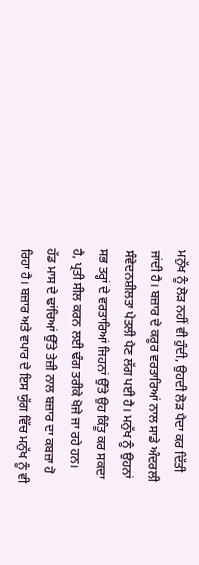ਮਨੁੱਖ ਨੂੰ ਲੋੜ ਨਹੀਂ ਵੀ ਹੁੰਦੀ, ਉਹਦੀ ਲੋੜ ਪੈਦਾ ਕਰ ਦਿੱਤੀ ਜਾਂਦੀ ਹੈ। ਬਜ਼ਾਰ ਦੇ ਕਰੂਰ ਵਰਤਾਰਿਆਂ ਨਾਲ ਸਾਡੇ ਅੰਦਰਲੀ ਸੰਵੇਦਨਸ਼ੀਲਤਾ ਪੇਤਲੀ ਪੈਣ ਲੱਗ ਪਈ ਹੈ। ਮਨੁੱਖ ਨੂੰ ਉਹਨਾਂ ਸਭ ਤਰ੍ਹਾਂ ਦੇ ਵਰਤਾਰਿਆਂ ਜਿਹਨਾਂ ਉੱਤੇ ਉਹ ਕਿੰਤੂ ਕਰ ਸਕਦਾ ਹੈ, ਪ੍ਰਤੀ ਸੀਲ ਕਰਨ ਲਈ ਢੰਗ ਤਰੀਕੇ ਖੋਜੇ ਜਾ ਰਹੇ ਹਨ। ਹੱਡ ਮਾਸ ਦੇ ਢਾਂਚਿਆਂ ਉੱਤੇ ਤੇਜ਼ੀ ਨਾਲ ਬਜ਼ਾਰ ਦਾ ਕਬਜ਼ਾ ਹੋ ਰਿਹਾ ਹੈ। ਬਜ਼ਾਰ ਅਤੇ ਵਪਾਰ ਦੇ ਇਸ ਯੁੱਗ ਵਿੱਚ ਮਨੁੱਖ ਨੂੰ ਵੀ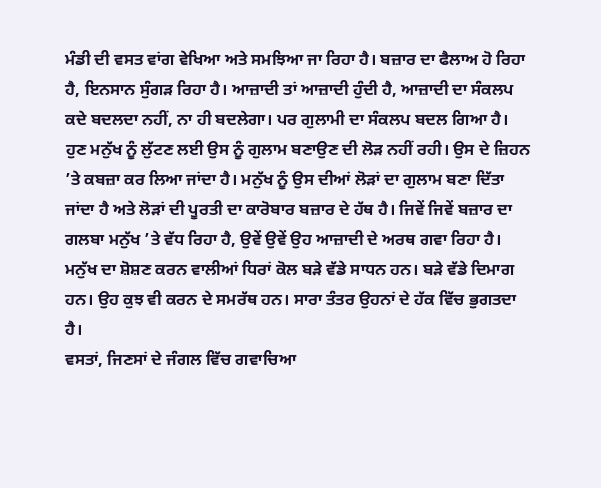ਮੰਡੀ ਦੀ ਵਸਤ ਵਾਂਗ ਵੇਖਿਆ ਅਤੇ ਸਮਝਿਆ ਜਾ ਰਿਹਾ ਹੈ। ਬਜ਼ਾਰ ਦਾ ਫੈਲਾਅ ਹੋ ਰਿਹਾ ਹੈ, ਇਨਸਾਨ ਸੁੰਗੜ ਰਿਹਾ ਹੈ। ਆਜ਼ਾਦੀ ਤਾਂ ਆਜ਼ਾਦੀ ਹੁੰਦੀ ਹੈ, ਆਜ਼ਾਦੀ ਦਾ ਸੰਕਲਪ ਕਦੇ ਬਦਲਦਾ ਨਹੀਂ, ਨਾ ਹੀ ਬਦਲੇਗਾ। ਪਰ ਗੁਲਾਮੀ ਦਾ ਸੰਕਲਪ ਬਦਲ ਗਿਆ ਹੈ। ਹੁਣ ਮਨੁੱਖ ਨੂੰ ਲੁੱਟਣ ਲਈ ਉਸ ਨੂੰ ਗੁਲਾਮ ਬਣਾਉਣ ਦੀ ਲੋੜ ਨਹੀਂ ਰਹੀ। ਉਸ ਦੇ ਜ਼ਿਹਨ ’ਤੇ ਕਬਜ਼ਾ ਕਰ ਲਿਆ ਜਾਂਦਾ ਹੈ। ਮਨੁੱਖ ਨੂੰ ਉਸ ਦੀਆਂ ਲੋੜਾਂ ਦਾ ਗੁਲਾਮ ਬਣਾ ਦਿੱਤਾ ਜਾਂਦਾ ਹੈ ਅਤੇ ਲੋੜਾਂ ਦੀ ਪੂਰਤੀ ਦਾ ਕਾਰੋਬਾਰ ਬਜ਼ਾਰ ਦੇ ਹੱਥ ਹੈ। ਜਿਵੇਂ ਜਿਵੇਂ ਬਜ਼ਾਰ ਦਾ ਗਲਬਾ ਮਨੁੱਖ ’ਤੇ ਵੱਧ ਰਿਹਾ ਹੈ, ਉਵੇਂ ਉਵੇਂ ਉਹ ਆਜ਼ਾਦੀ ਦੇ ਅਰਥ ਗਵਾ ਰਿਹਾ ਹੈ। ਮਨੁੱਖ ਦਾ ਸ਼ੋਸ਼ਣ ਕਰਨ ਵਾਲੀਆਂ ਧਿਰਾਂ ਕੋਲ ਬੜੇ ਵੱਡੇ ਸਾਧਨ ਹਨ। ਬੜੇ ਵੱਡੇ ਦਿਮਾਗ ਹਨ। ਉਹ ਕੁਝ ਵੀ ਕਰਨ ਦੇ ਸਮਰੱਥ ਹਨ। ਸਾਰਾ ਤੰਤਰ ਉਹਨਾਂ ਦੇ ਹੱਕ ਵਿੱਚ ਭੁਗਤਦਾ ਹੈ।
ਵਸਤਾਂ, ਜਿਣਸਾਂ ਦੇ ਜੰਗਲ ਵਿੱਚ ਗਵਾਚਿਆ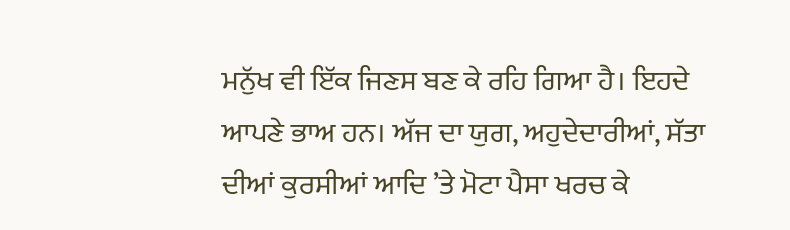ਮਨੁੱਖ ਵੀ ਇੱਕ ਜਿਣਸ ਬਣ ਕੇ ਰਹਿ ਗਿਆ ਹੈ। ਇਹਦੇ ਆਪਣੇ ਭਾਅ ਹਨ। ਅੱਜ ਦਾ ਯੁਗ, ਅਹੁਦੇਦਾਰੀਆਂ, ਸੱਤਾ ਦੀਆਂ ਕੁਰਸੀਆਂ ਆਦਿ ’ਤੇ ਮੋਟਾ ਪੈਸਾ ਖਰਚ ਕੇ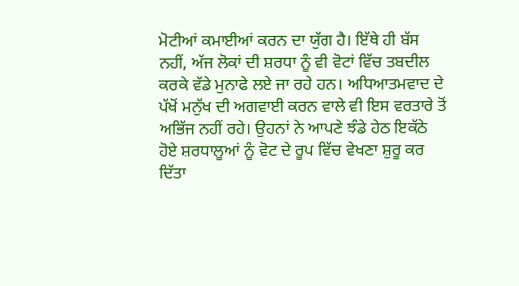ਮੋਟੀਆਂ ਕਮਾਈਆਂ ਕਰਨ ਦਾ ਯੁੱਗ ਹੈ। ਇੱਥੇ ਹੀ ਬੱਸ ਨਹੀਂ, ਅੱਜ ਲੋਕਾਂ ਦੀ ਸ਼ਰਧਾ ਨੂੰ ਵੀ ਵੋਟਾਂ ਵਿੱਚ ਤਬਦੀਲ ਕਰਕੇ ਵੱਡੇ ਮੁਨਾਫੇ ਲਏ ਜਾ ਰਹੇ ਹਨ। ਅਧਿਆਤਮਵਾਦ ਦੇ ਪੱਖੋਂ ਮਨੁੱਖ ਦੀ ਅਗਵਾਈ ਕਰਨ ਵਾਲੇ ਵੀ ਇਸ ਵਰਤਾਰੇ ਤੋਂ ਅਭਿੱਜ ਨਹੀਂ ਰਹੇ। ਉਹਨਾਂ ਨੇ ਆਪਣੇ ਝੰਡੇ ਹੇਠ ਇਕੱਠੇ ਹੋਏ ਸ਼ਰਧਾਲੂਆਂ ਨੂੰ ਵੋਟ ਦੇ ਰੂਪ ਵਿੱਚ ਵੇਖਣਾ ਸ਼ੁਰੂ ਕਰ ਦਿੱਤਾ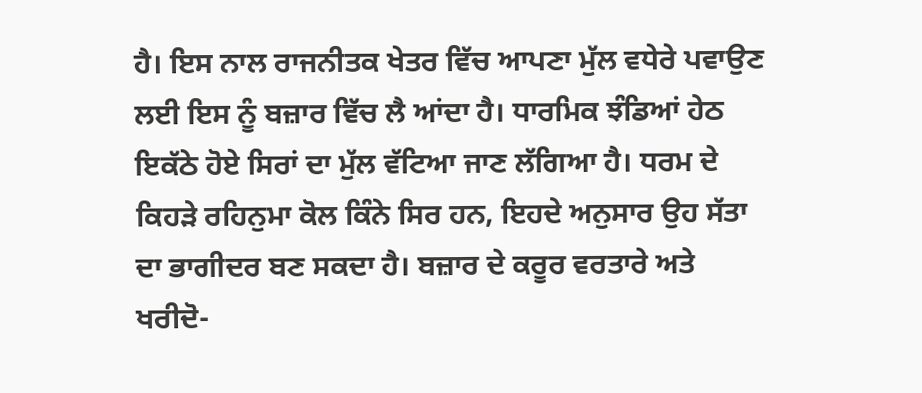ਹੈ। ਇਸ ਨਾਲ ਰਾਜਨੀਤਕ ਖੇਤਰ ਵਿੱਚ ਆਪਣਾ ਮੁੱਲ ਵਧੇਰੇ ਪਵਾਉਣ ਲਈ ਇਸ ਨੂੰ ਬਜ਼ਾਰ ਵਿੱਚ ਲੈ ਆਂਦਾ ਹੈ। ਧਾਰਮਿਕ ਝੰਡਿਆਂ ਹੇਠ ਇਕੱਠੇ ਹੋਏ ਸਿਰਾਂ ਦਾ ਮੁੱਲ ਵੱਟਿਆ ਜਾਣ ਲੱਗਿਆ ਹੈ। ਧਰਮ ਦੇ ਕਿਹੜੇ ਰਹਿਨੁਮਾ ਕੋਲ ਕਿੰਨੇ ਸਿਰ ਹਨ, ਇਹਦੇ ਅਨੁਸਾਰ ਉਹ ਸੱਤਾ ਦਾ ਭਾਗੀਦਰ ਬਣ ਸਕਦਾ ਹੈ। ਬਜ਼ਾਰ ਦੇ ਕਰੂਰ ਵਰਤਾਰੇ ਅਤੇ ਖਰੀਦੋ-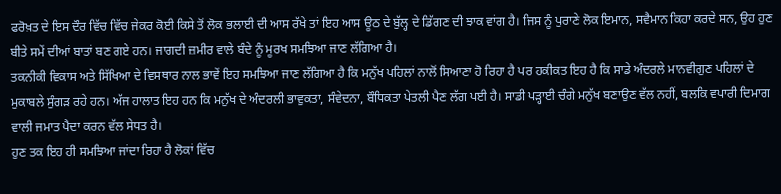ਫਰੋਖ਼ਤ ਦੇ ਇਸ ਦੌਰ ਵਿੱਚ ਵਿੱਚ ਜੇਕਰ ਕੋਈ ਕਿਸੇ ਤੋਂ ਲੋਕ ਭਲਾਈ ਦੀ ਆਸ ਰੱਖੇ ਤਾਂ ਇਹ ਆਸ ਊਠ ਦੇ ਬੁੱਲ੍ਹ ਦੇ ਡਿੱਗਣ ਦੀ ਝਾਕ ਵਾਂਗ ਹੈ। ਜਿਸ ਨੂੰ ਪੁਰਾਣੇ ਲੋਕ ਇਮਾਨ, ਸਵੈਮਾਨ ਕਿਹਾ ਕਰਦੇ ਸਨ, ਉਹ ਹੁਣ ਬੀਤੇ ਸਮੇਂ ਦੀਆਂ ਬਾਤਾਂ ਬਣ ਗਏ ਹਨ। ਜਾਗਦੀ ਜ਼ਮੀਰ ਵਾਲੇ ਬੰਦੇ ਨੂੰ ਮੂਰਖ ਸਮਝਿਆ ਜਾਣ ਲੱਗਿਆ ਹੈ।
ਤਕਨੀਕੀ ਵਿਕਾਸ ਅਤੇ ਸਿੱਖਿਆ ਦੇ ਵਿਸਥਾਰ ਨਾਲ ਭਾਵੇਂ ਇਹ ਸਮਝਿਆ ਜਾਣ ਲੱਗਿਆ ਹੈ ਕਿ ਮਨੁੱਖ ਪਹਿਲਾਂ ਨਾਲੋਂ ਸਿਆਣਾ ਹੋ ਰਿਹਾ ਹੈ ਪਰ ਹਕੀਕਤ ਇਹ ਹੈ ਕਿ ਸਾਡੇ ਅੰਦਰਲੇ ਮਾਨਵੀਗੁਣ ਪਹਿਲਾਂ ਦੇ ਮੁਕਾਬਲੇ ਸੁੰਗੜ ਰਹੇ ਹਨ। ਅੱਜ ਹਾਲਾਤ ਇਹ ਹਨ ਕਿ ਮਨੁੱਖ ਦੇ ਅੰਦਰਲੀ ਭਾਵੁਕਤਾ, ਸੰਵੇਦਨਾ, ਬੌਧਿਕਤਾ ਪੇਤਲੀ ਪੈਣ ਲੱਗ ਪਈ ਹੈ। ਸਾਡੀ ਪੜ੍ਹਾਈ ਚੰਗੇ ਮਨੁੱਖ ਬਣਾਉਣ ਵੱਲ ਨਹੀਂ, ਬਲਕਿ ਵਪਾਰੀ ਦਿਮਾਗ ਵਾਲੀ ਜਮਾਤ ਪੈਦਾ ਕਰਨ ਵੱਲ ਸੇਧਤ ਹੈ।
ਹੁਣ ਤਕ ਇਹ ਹੀ ਸਮਝਿਆ ਜਾਂਦਾ ਰਿਹਾ ਹੈ ਲੋਕਾਂ ਵਿੱਚ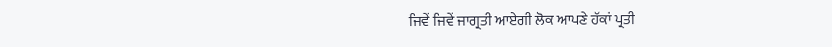ਜਿਵੇਂ ਜਿਵੇਂ ਜਾਗ੍ਰਤੀ ਆਏਗੀ ਲੋਕ ਆਪਣੇ ਹੱਕਾਂ ਪ੍ਰਤੀ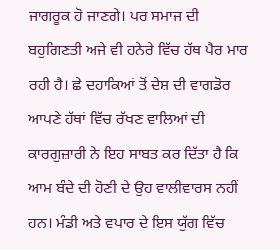ਜਾਗਰੂਕ ਹੋ ਜਾਣਗੇ। ਪਰ ਸਮਾਜ ਦੀ ਬਹੁਗਿਣਤੀ ਅਜੇ ਵੀ ਹਨੇਰੇ ਵਿੱਚ ਹੱਥ ਪੈਰ ਮਾਰ ਰਹੀ ਹੈ। ਛੇ ਦਹਾਕਿਆਂ ਤੋਂ ਦੇਸ਼ ਦੀ ਵਾਗਡੋਰ ਆਪਣੇ ਹੱਥਾਂ ਵਿੱਚ ਰੱਖਣ ਵਾਲਿਆਂ ਦੀ ਕਾਰਗੁਜ਼ਾਰੀ ਨੇ ਇਹ ਸਾਬਤ ਕਰ ਦਿੱਤਾ ਹੈ ਕਿ ਆਮ ਬੰਦੇ ਦੀ ਹੋਣੀ ਦੇ ਉਹ ਵਾਲੀਵਾਰਸ ਨਹੀਂ ਹਨ। ਮੰਡੀ ਅਤੇ ਵਪਾਰ ਦੇ ਇਸ ਯੁੱਗ ਵਿੱਚ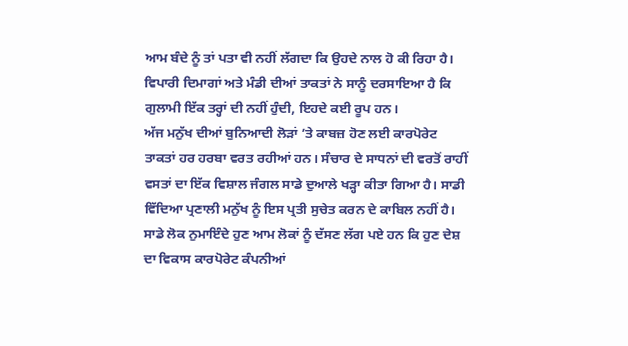ਆਮ ਬੰਦੇ ਨੂੰ ਤਾਂ ਪਤਾ ਵੀ ਨਹੀਂ ਲੱਗਦਾ ਕਿ ਉਹਦੇ ਨਾਲ ਹੋ ਕੀ ਰਿਹਾ ਹੈ। ਵਿਪਾਰੀ ਦਿਮਾਗਾਂ ਅਤੇ ਮੰਡੀ ਦੀਆਂ ਤਾਕਤਾਂ ਨੇ ਸਾਨੂੰ ਦਰਸਾਇਆ ਹੈ ਕਿ ਗੁਲਾਮੀ ਇੱਕ ਤਰ੍ਹਾਂ ਦੀ ਨਹੀਂ ਹੁੰਦੀ, ਇਹਦੇ ਕਈ ਰੂਪ ਹਨ।
ਅੱਜ ਮਨੁੱਖ ਦੀਆਂ ਬੁਨਿਆਦੀ ਲੋੜਾਂ ’ਤੇ ਕਾਬਜ਼ ਹੋਣ ਲਈ ਕਾਰਪੋਰੇਟ ਤਾਕਤਾਂ ਹਰ ਹਰਬਾ ਵਰਤ ਰਹੀਆਂ ਹਨ। ਸੰਚਾਰ ਦੇ ਸਾਧਨਾਂ ਦੀ ਵਰਤੋਂ ਰਾਹੀਂ ਵਸਤਾਂ ਦਾ ਇੱਕ ਵਿਸ਼ਾਲ ਜੰਗਲ ਸਾਡੇ ਦੁਆਲੇ ਖੜ੍ਹਾ ਕੀਤਾ ਗਿਆ ਹੈ। ਸਾਡੀ ਵਿੱਦਿਆ ਪ੍ਰਣਾਲੀ ਮਨੁੱਖ ਨੂੰ ਇਸ ਪ੍ਰਤੀ ਸੁਚੇਤ ਕਰਨ ਦੇ ਕਾਬਿਲ ਨਹੀਂ ਹੈ। ਸਾਡੇ ਲੋਕ ਨੁਮਾਇੰਦੇ ਹੁਣ ਆਮ ਲੋਕਾਂ ਨੂੰ ਦੱਸਣ ਲੱਗ ਪਏ ਹਨ ਕਿ ਹੁਣ ਦੇਸ਼ ਦਾ ਵਿਕਾਸ ਕਾਰਪੋਰੇਟ ਕੰਪਨੀਆਂ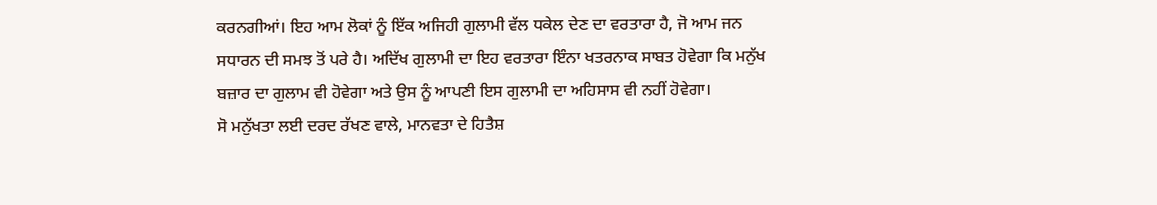ਕਰਨਗੀਆਂ। ਇਹ ਆਮ ਲੋਕਾਂ ਨੂੰ ਇੱਕ ਅਜਿਹੀ ਗੁਲਾਮੀ ਵੱਲ ਧਕੇਲ ਦੇਣ ਦਾ ਵਰਤਾਰਾ ਹੈ, ਜੋ ਆਮ ਜਨ ਸਧਾਰਨ ਦੀ ਸਮਝ ਤੋਂ ਪਰੇ ਹੈ। ਅਦਿੱਖ ਗੁਲਾਮੀ ਦਾ ਇਹ ਵਰਤਾਰਾ ਇੰਨਾ ਖਤਰਨਾਕ ਸਾਬਤ ਹੋਵੇਗਾ ਕਿ ਮਨੁੱਖ ਬਜ਼ਾਰ ਦਾ ਗੁਲਾਮ ਵੀ ਹੋਵੇਗਾ ਅਤੇ ਉਸ ਨੂੰ ਆਪਣੀ ਇਸ ਗੁਲਾਮੀ ਦਾ ਅਹਿਸਾਸ ਵੀ ਨਹੀਂ ਹੋਵੇਗਾ।
ਸੋ ਮਨੁੱਖਤਾ ਲਈ ਦਰਦ ਰੱਖਣ ਵਾਲੇ, ਮਾਨਵਤਾ ਦੇ ਹਿਤੈਸ਼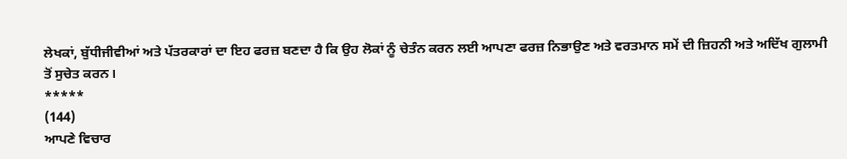ਲੇਖਕਾਂ, ਬੁੱਧੀਜੀਵੀਆਂ ਅਤੇ ਪੱਤਰਕਾਰਾਂ ਦਾ ਇਹ ਫਰਜ਼ ਬਣਦਾ ਹੈ ਕਿ ਉਹ ਲੋਕਾਂ ਨੂੰ ਚੇਤੰਨ ਕਰਨ ਲਈ ਆਪਣਾ ਫਰਜ਼ ਨਿਭਾਉਣ ਅਤੇ ਵਰਤਮਾਨ ਸਮੇਂ ਦੀ ਜ਼ਿਹਨੀ ਅਤੇ ਅਦਿੱਖ ਗੁਲਾਮੀ ਤੋਂ ਸੁਚੇਤ ਕਰਨ।
*****
(144)
ਆਪਣੇ ਵਿਚਾਰ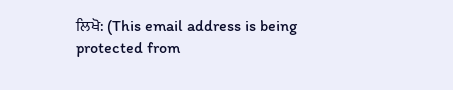ਲਿਖੋ: (This email address is being protected from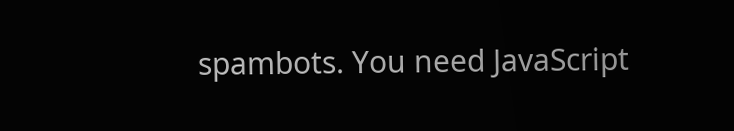spambots. You need JavaScript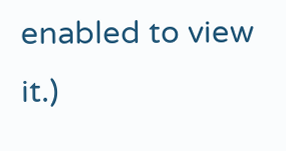enabled to view it.)